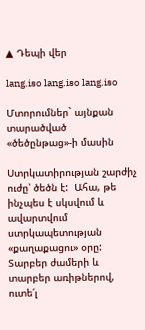▲ Դեպի վեր

lang.iso lang.iso lang.iso

Մտորումներ` այնքան տարածված «ծեծընթաց»-ի մասին

Ստրկատիրության շարժիչ ուժը՝ ծեծն է:  Ահա, թե ինչպես է սկսվում և ավարտվում ստրկապետության «քաղաքացու» օրը: Տարբեր ժամերի և տարբեր առիթներով, ուտե՛լ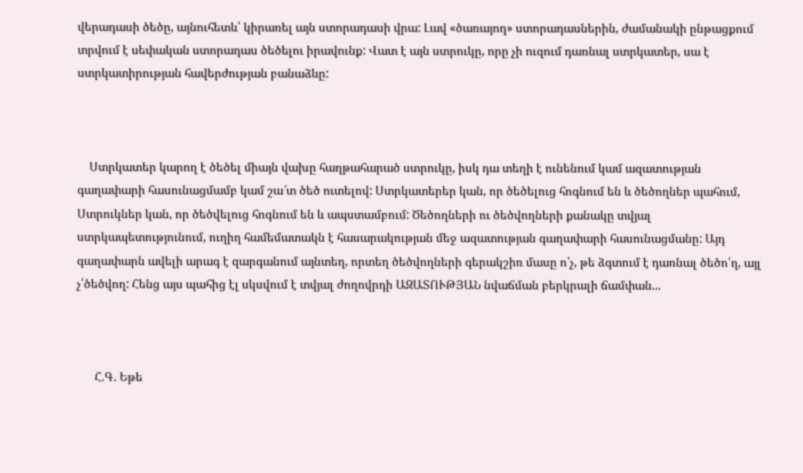վերադասի ծեծը, այնուհետև՝ կիրառել այն ստորադասի վրա: Լավ «ծառայող» ստորադասներին, ժամանակի ընթացքում տրվում է սեփական ստորադաս ծեծելու իրավունք: Վատ է այն ստրուկը, որը չի ուզում դառնալ ստրկատեր, սա է ստրկատիրության հավերժության բանաձևը:



    Ստրկատեր կարող է ծեծել միայն վախը հաղթահարած ստրուկը, իսկ դա տեղի է ունենում կամ ազատության գաղափարի հասունացմամբ կամ շա՜տ ծեծ ուտելով: Ստրկատերեր կան, որ ծեծելուց հոգնում են և ծեծողներ պահում, Ստրուկներ կան, որ ծեծվելուց հոգնում են և ապստամբում: Ծեծողների ու ծեծվողների քանակը տվյալ ստրկապետությունում, ուղիղ համեմատակն է հասարակության մեջ ազատության գաղափարի հասունացմանը: Այդ գաղափարն ավելի արագ է զարգանում այնտեղ, որտեղ ծեծվողների գերակշիռ մասը ո՛չ, թե ձգտում է դառնալ ծեծո՛ղ, այլ չ՛ծեծվող: Հենց այս պահից էլ սկսվում է տվյալ ժողովրդի ԱԶԱՏՈՒԹՅԱՆ նվաճման բերկրալի ճամփան...



      Հ.Գ. Եթե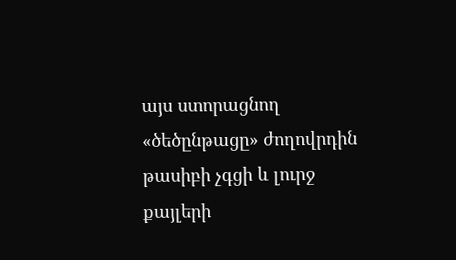այս ստորացնող «ծեծընթացը» ժողովրդին թասիբի չգցի և լուրջ քայլերի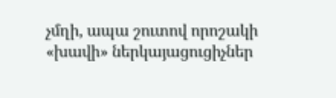չմղի, ապա շուտով որոշակի «խավի» ներկայացուցիչներ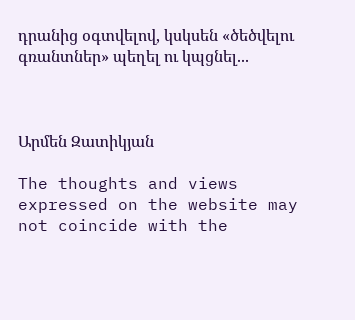դրանից օգտվելով, կսկսեն «ծեծվելու գռանտներ» պեղել ու կպցնել...



Արմեն Զատիկյան

The thoughts and views expressed on the website may not coincide with the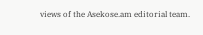views of the Asekose.am editorial team.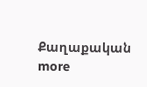Քաղաքական more